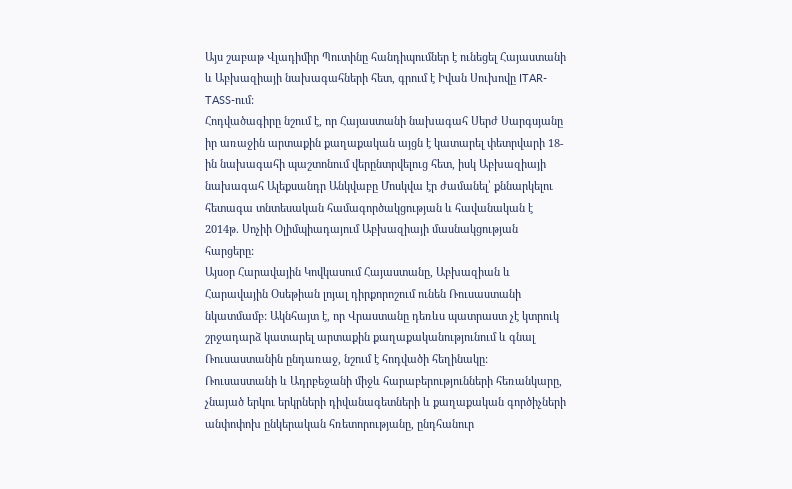Այս շաբաթ Վլադիմիր Պուտինը հանդիպումներ է ունեցել Հայաստանի և Աբխազիայի նախագահների հետ, գրում է Իվան Սուխովը ITAR-TASS-ում:
Հոդվածագիրը նշում է, որ Հայաստանի նախագահ Սերժ Սարգսյանը իր առաջին արտաքին քաղաքական այցն է կատարել փետրվարի 18-ին նախագահի պաշտոնում վերընտրվելուց հետ, իսկ Աբխազիայի նախագահ Ալեքսանդր Անկվաբը Մոսկվա էր ժամանել՝ քննարկելու հետագա տնտեսական համագործակցության և հավանական է 2014թ. Սոչիի Օլիմպիադայում Աբխազիայի մասնակցության հարցերը:
Այսօր Հարավային Կովկասում Հայաստանը, Աբխազիան և Հարավային Օսեթիան լոյալ դիրքորոշում ունեն Ռուսաստանի նկատմամբ: Ակնհայտ է, որ Վրաստանը դեռևս պատրաստ չէ կտրուկ շրջադարձ կատարել արտաքին քաղաքականությունում և գնալ Ռուսաստանին ընդառաջ, նշում է հոդվածի հեղինակը:
Ռուսաստանի և Ադրբեջանի միջև հարաբերությունների հեռանկարը, չնայած երկու երկրների դիվանագետների և քաղաքական գործիչների անփոփոխ ընկերական հռետորությանը, ընդհանուր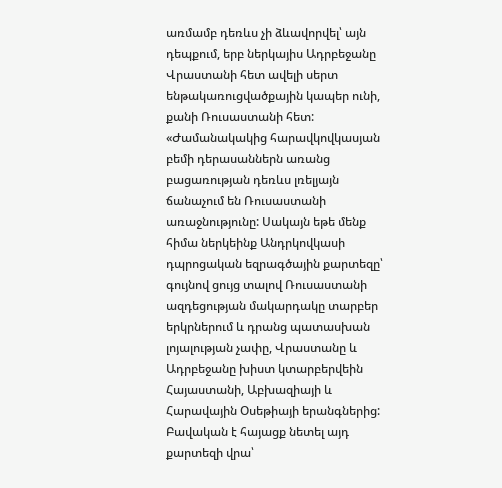առմամբ դեռևս չի ձևավորվել՝ այն դեպքում, երբ ներկայիս Ադրբեջանը Վրաստանի հետ ավելի սերտ ենթակառուցվածքային կապեր ունի, քանի Ռուսաստանի հետ:
«Ժամանակակից հարավկովկասյան բեմի դերասաններն առանց բացառության դեռևս լռելյայն ճանաչում են Ռուսաստանի առաջնությունը: Սակայն եթե մենք հիմա ներկեինք Անդրկովկասի դպրոցական եզրագծային քարտեզը՝ գույնով ցույց տալով Ռուսաստանի ազդեցության մակարդակը տարբեր երկրներում և դրանց պատասխան լոյալության չափը, Վրաստանը և Ադրբեջանը խիստ կտարբերվեին Հայաստանի, Աբխազիայի և Հարավային Օսեթիայի երանգներից: Բավական է հայացք նետել այդ քարտեզի վրա՝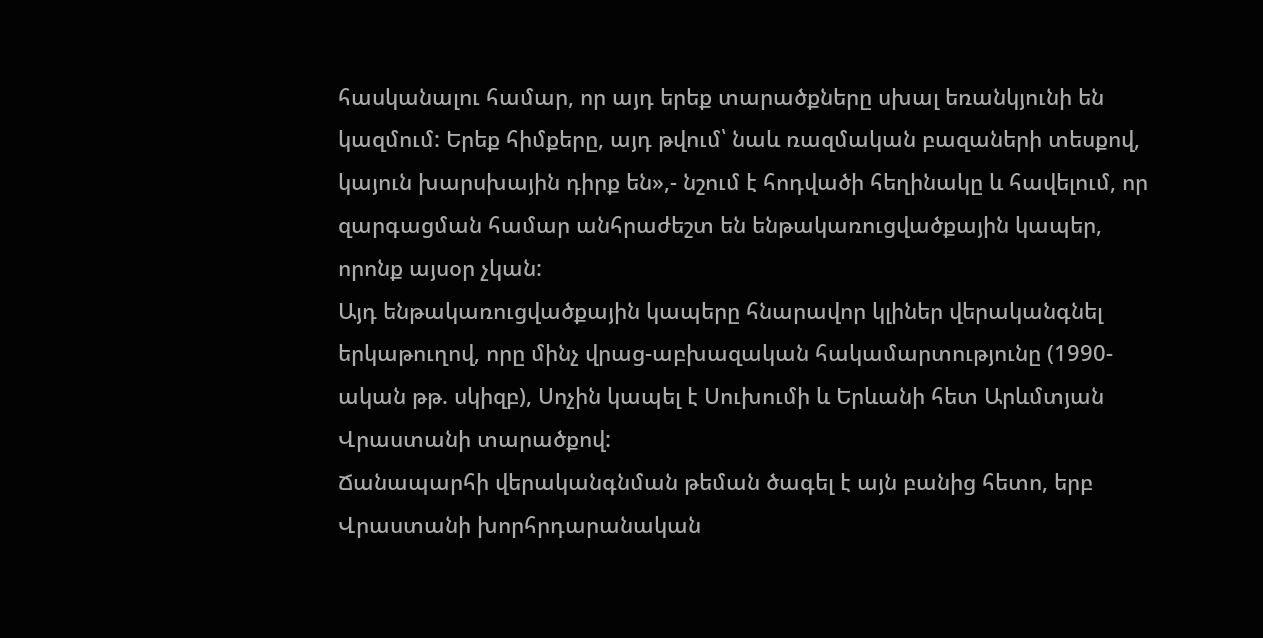հասկանալու համար, որ այդ երեք տարածքները սխալ եռանկյունի են կազմում: Երեք հիմքերը, այդ թվում՝ նաև ռազմական բազաների տեսքով, կայուն խարսխային դիրք են»,- նշում է հոդվածի հեղինակը և հավելում, որ զարգացման համար անհրաժեշտ են ենթակառուցվածքային կապեր, որոնք այսօր չկան:
Այդ ենթակառուցվածքային կապերը հնարավոր կլիներ վերականգնել երկաթուղով, որը մինչ վրաց-աբխազական հակամարտությունը (1990-ական թթ. սկիզբ), Սոչին կապել է Սուխումի և Երևանի հետ Արևմտյան Վրաստանի տարածքով:
Ճանապարհի վերականգնման թեման ծագել է այն բանից հետո, երբ Վրաստանի խորհրդարանական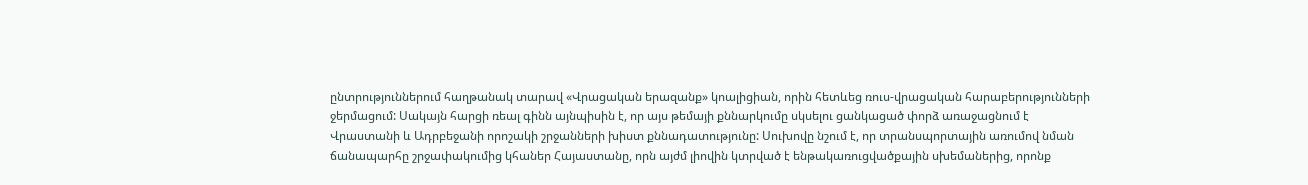ընտրություններում հաղթանակ տարավ «Վրացական երազանք» կոալիցիան, որին հետևեց ռուս-վրացական հարաբերությունների ջերմացում: Սակայն հարցի ռեալ գինն այնպիսին է, որ այս թեմայի քննարկումը սկսելու ցանկացած փորձ առաջացնում է Վրաստանի և Ադրբեջանի որոշակի շրջանների խիստ քննադատությունը: Սուխովը նշում է, որ տրանսպորտային առումով նման ճանապարհը շրջափակումից կհաներ Հայաստանը, որն այժմ լիովին կտրված է ենթակառուցվածքային սխեմաներից, որոնք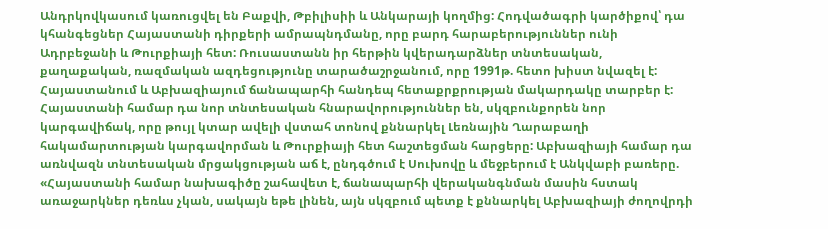Անդրկովկասում կառուցվել են Բաքվի, Թբիլիսիի և Անկարայի կողմից: Հոդվածագրի կարծիքով՝ դա կհանգեցներ Հայաստանի դիրքերի ամրապնդմանը, որը բարդ հարաբերություններ ունի Ադրբեջանի և Թուրքիայի հետ: Ռուսաստանն իր հերթին կվերադարձներ տնտեսական, քաղաքական, ռազմական ազդեցությունը տարածաշրջանում, որը 1991թ. հետո խիստ նվազել է:
Հայաստանում և Աբխազիայում ճանապարհի հանդեպ հետաքրքրության մակարդակը տարբեր է: Հայաստանի համար դա նոր տնտեսական հնարավորություններ են, սկզբունքորեն նոր կարգավիճակ, որը թույլ կտար ավելի վստահ տոնով քննարկել Լեռնային Ղարաբաղի հակամարտության կարգավորման և Թուրքիայի հետ հաշտեցման հարցերը: Աբխազիայի համար դա առնվազն տնտեսական մրցակցության աճ է, ընդգծում է Սուխովը և մեջբերում է Անկվաբի բառերը. «Հայաստանի համար նախագիծը շահավետ է, ճանապարհի վերականգնման մասին հստակ առաջարկներ դեռևս չկան, սակայն եթե լինեն, այն սկզբում պետք է քննարկել Աբխազիայի ժողովրդի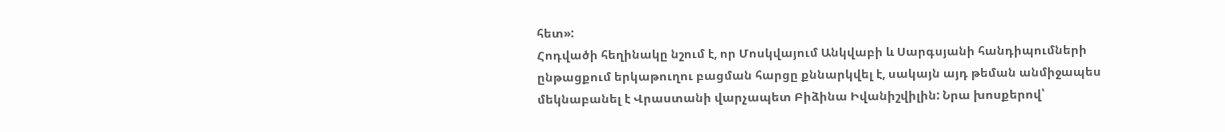հետ»:
Հոդվածի հեղինակը նշում է, որ Մոսկվայում Անկվաբի և Սարգսյանի հանդիպումների ընթացքում երկաթուղու բացման հարցը քննարկվել է, սակայն այդ թեման անմիջապես մեկնաբանել է Վրաստանի վարչապետ Բիձինա Իվանիշվիլին: Նրա խոսքերով՝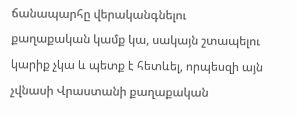ճանապարհը վերականգնելու քաղաքական կամք կա, սակայն շտապելու կարիք չկա և պետք է հետևել, որպեսզի այն չվնասի Վրաստանի քաղաքական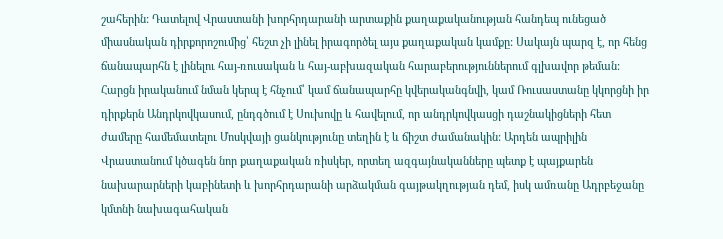շահերին: Դատելով Վրաստանի խորհրդարանի արտաքին քաղաքականության հանդեպ ունեցած միասնական դիրքորոշումից՝ հեշտ չի լինել իրագործել այս քաղաքական կամքը: Սակայն պարզ է, որ հենց ճանապարհն է լինելու հայ-ռուսական և հայ-աբխազական հարաբերություններում գլխավոր թեման:
Հարցն իրականում նման կերպ է հնչում՝ կամ ճանապարհը կվերականգնվի, կամ Ռուսաստանը կկորցնի իր դիրքերն Անդրկովկասում, ընդգծում է Սուխովը և հավելում, որ անդրկովկասցի դաշնակիցների հետ ժամերը համեմատելու Մոսկվայի ցանկությունը տեղին է և ճիշտ ժամանակին: Արդեն ապրիլին Վրաստանում կծագեն նոր քաղաքական ռիսկեր, որտեղ ազգայնականները պետք է պայքարեն նախարարների կաբինետի և խորհրդարանի արձակման գայթակղության դեմ, իսկ ամռանը Ադրբեջանը կմտնի նախագահական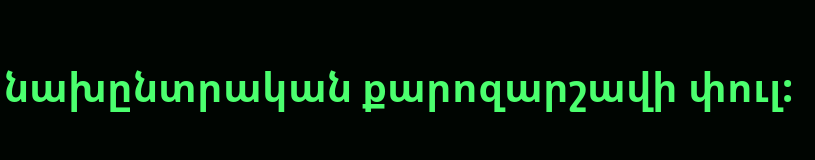նախընտրական քարոզարշավի փուլ: